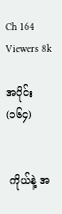Ch 164
Viewers 8k

အပိုင်း (၁၆၄)


 ကိုယ်နဲ့ အ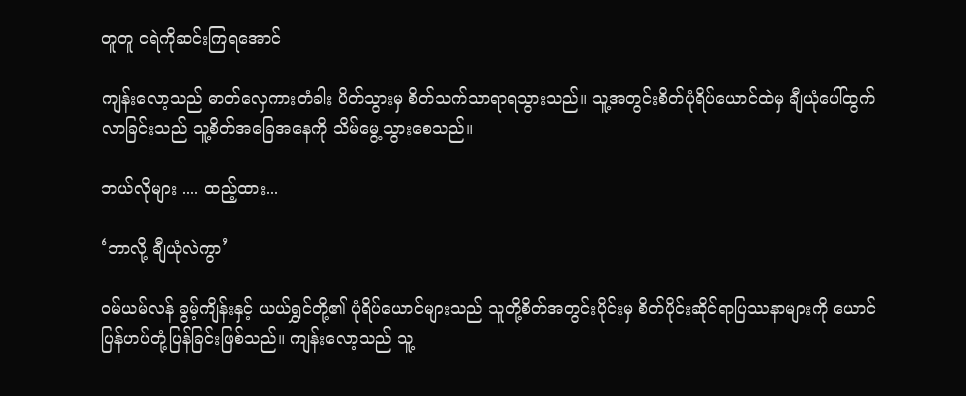တူတူ ငရဲကိုဆင်းကြရအောင်

ကျန်းလော့သည် ဓာတ်လှေကားတံခါး ပိတ်သွားမှ စိတ်သက်သာရာရသွားသည်။ သူ့အတွင်းစိတ်ပုံရိပ်ယောင်ထဲမှ ချီယုံပေါ်ထွက်လာခြင်းသည် သူ့စိတ်အခြေအနေကို သိမ်မွေ့သွားစေသည်။

ဘယ်လိုများ .... ထည့်ထား...

‘ဘာလို့ ချီယုံလဲကွာ’

ဝမ်ယမ်လန် ခွမ့်ကျိန်းနှင့် ယယ်ရွှင်တို့၏ ပုံရိပ်ယောင်များသည် သူတို့စိတ်အတွင်းပိုင်းမှ စိတ်ပိုင်းဆိုင်ရာပြဿနာများကို ယောင်ပြန်ဟပ်တုံ့ပြန်ခြင်းဖြစ်သည်။ ကျန်းလော့သည် သူ့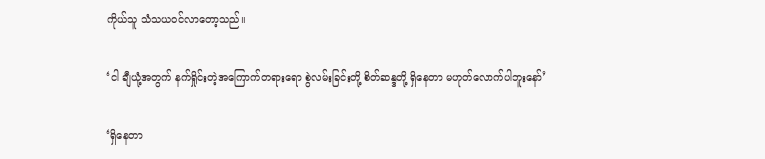ကိုယ်သူ သံသယဝင်လာတော့သည်။

‘ငါ ချီယုံ့အတွက် နက်ရှိုင်းတဲ့အကြောက်တရားရော စွဲလမ်းခြင်းတို့ စိတ်ဆန္ဒတို့ ရှိနေတာ မဟုတ်လောက်ပါဘူးနော်’

‘ရှိနေတာ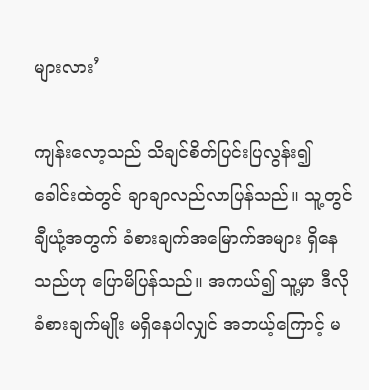များလား’

ကျန်းလော့သည် သိချင်စိတ်ပြင်းပြလွန်း၍ ခေါင်းထဲတွင် ချာချာလည်လာပြန်သည်။ သူ့တွင် ချီယုံ့အတွက် ခံစားချက်အမြောက်အများ ရှိနေသည်ဟု ပြောမိပြန်သည်။ အကယ်၍ သူ့မှာ ဒီလိုခံစားချက်မျိုး မရှိနေပါလျှင် အဘယ့်ကြောင့် မ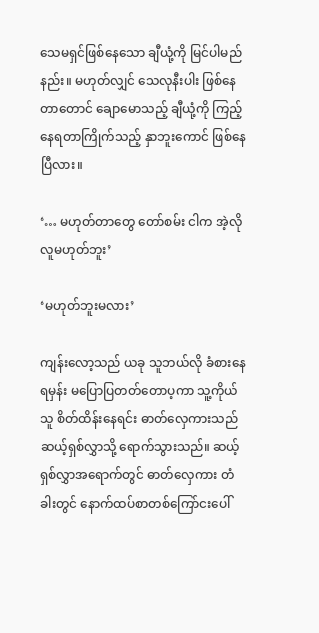သေမရှင်ဖြစ်နေသော ချီယုံ့ကို မြင်ပါမည်နည်း။ မဟုတ်လျှင် သေလုနီးပါး ဖြစ်နေတာတောင် ချောမောသည့် ချီယုံ့ကို ကြည့်နေရတာကြိုက်သည့် နှာဘူးကောင် ဖြစ်နေပြီလား။

‘… မဟုတ်တာတွေ တော်စမ်း ငါက အဲ့လိုလူမဟုတ်ဘူး’

‘မဟုတ်ဘူးမလား’

ကျန်းလော့သည် ယခု သူဘယ်လို ခံစားနေရမှန်း မပြောပြတတ်တောပ့ကာ သူ့ကိုယ်သူ စိတ်ထိန်းနေရင်း ဓာတ်လှေကားသည် ဆယ့်ရှစ်လွှာသို့ ရောက်သွားသည်။ ဆယ့်ရှစ်လွှာအရောက်တွင် ဓာတ်လှေကား တံခါးတွင် နောက်ထပ်စာတစ်ကြော်ငးပေါ်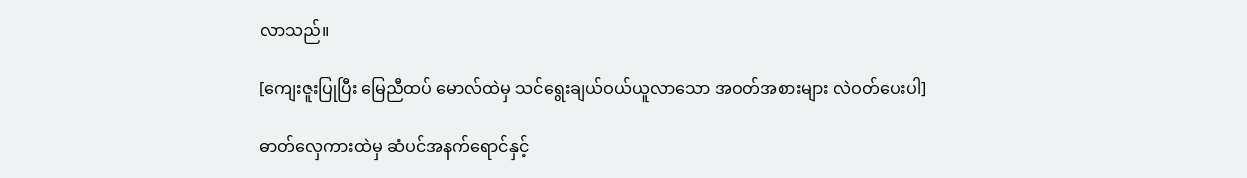လာသည်။

[ကျေးဇူးပြုပြီး မြေညီထပ် မောလ်ထဲမှ သင်ရွေးချယ်ဝယ်ယူလာသော အဝတ်အစားများ လဲဝတ်ပေးပါ]

ဓာတ်လှေကားထဲမှ ဆံပင်အနက်ရောင်နှင့်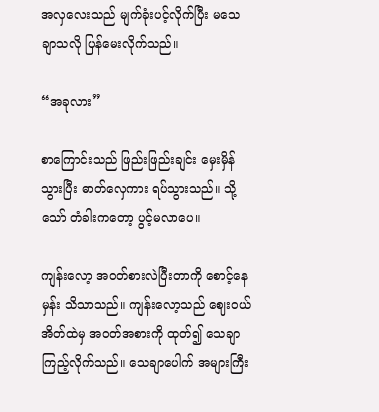အလှလေးသည် မျက်ခုံးပင့်လိုက်ပြီး မသေချာသလို ပြန်မေးလိုက်သည်။

“အခုလား”

စာကြောင်းသည် ဖြည်းဖြည်းချင်း မှေးမှိန်သွားပြီး ဓာတ်လှေကား ရပ်သွားသည်။ သို့သော် တံခါးကတော့ ပွင့်မလာပေ။

ကျန်းလော့ အဝတ်စားလဲပြီးတာကို စောင့်နေမှန်း သိသာသည်။ ကျန်းလော့သည် ဈေးဝယ်အိတ်ထဲမှ အဝတ်အစားကို ထုတ်၍ သေချာကြည့်လိုက်သည်။ သေချာပေါက် အများကြီး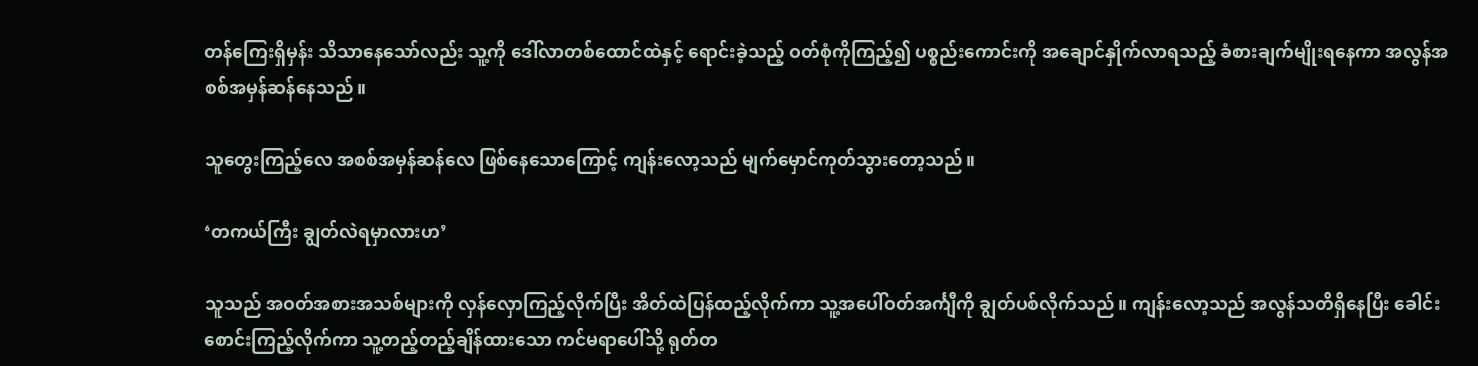တန်ကြေးရှိမှန်း သိသာနေသော်လည်း သူ့ကို ဒေါ်လာတစ်ထောင်ထဲနှင့် ရောင်းခဲ့သည့် ဝတ်စုံကိုကြည့်၍ ပစ္စည်းကောင်းကို အချောင်နှိုက်လာရသည့် ခံစားချက်မျိုးရနေကာ အလွန်အစစ်အမှန်ဆန်နေသည်။

သူတွေးကြည့်လေ အစစ်အမှန်ဆန်လေ ဖြစ်နေသောကြောင့် ကျန်းလော့သည် မျက်မှောင်ကုတ်သွားတော့သည်။

‘တကယ်ကြီး ချွတ်လဲရမှာလားဟ’

သူသည် အဝတ်အစားအသစ်များကို လှန်လှောကြည့်လိုက်ပြီး အိတ်ထဲပြန်ထည့်လိုက်ကာ သူ့အပေါ်ဝတ်အင်္ကျီကို ချွတ်ပစ်လိုက်သည်။ ကျန်းလော့သည် အလွန်သတိရှိနေပြီး ခေါင်းစောင်းကြည့်လိုက်ကာ သူ့တည့်တည့်ချိန်ထားသော ကင်မရာပေါ်သို့ ရုတ်တ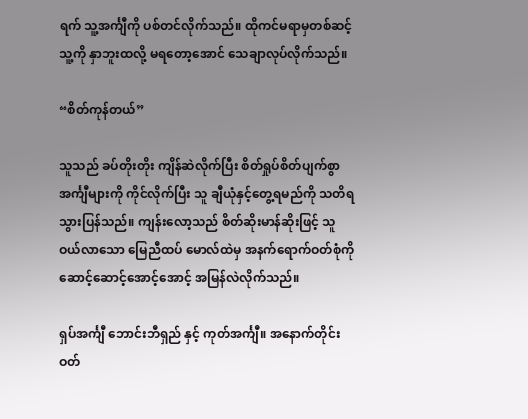ရက် သူ့အင်္ကျီကို ပစ်တင်လိုက်သည်။ ထိုကင်မရာမှတစ်ဆင့် သူ့ကို နှာဘူးထလို့ မရတော့အောင် သေချာလုပ်လိုက်သည်။

“စိတ်ကုန်တယ်”

သူသည် ခပ်တိုးတိုး ကျိန်ဆဲလိုက်ပြီး စိတ်ရှုပ်စိတ်ပျက်စွာ အင်္ကျီများကို ကိုင်လိုက်ပြီး သူ ချီယုံနှင့်တွေ့ရမည်ကို သတိရသွားပြန်သည်။ ကျန်းလော့သည် စိတ်ဆိုးမာန်ဆိုးဖြင့် သူဝယ်လာသော မြေညီထပ် မောလ်ထဲမှ အနက်ရောက်ဝတ်စုံကို ဆောင့်ဆောင့်အောင့်အောင့် အမြန်လဲလိုက်သည်။

ရှပ်အင်္ကျီ ဘောင်းဘီရှည် နှင့် ကုတ်အင်္ကျီ။ အနောက်တိုင်းဝတ်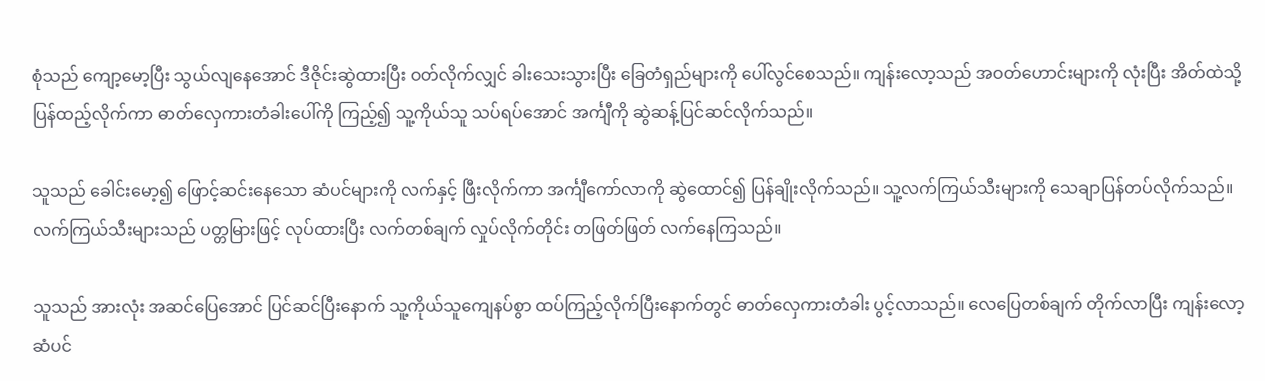စုံသည် ကျော့မော့ပြီး သွယ်လျနေအောင် ဒီဇိုင်းဆွဲထားပြီး ဝတ်လိုက်လျှင် ခါးသေးသွားပြီး ခြေတံရှည်များကို ပေါ်လွင်စေသည်။ ကျန်းလော့သည် အဝတ်ဟောင်းများကို လုံးပြီး အိတ်ထဲသို့ ပြန်ထည့်လိုက်ကာ ဓာတ်လှေကားတံခါးပေါ်ကို ကြည့်၍ သူ့ကိုယ်သူ သပ်ရပ်အောင် အင်္ကျီကို ဆွဲဆန့်ပြင်ဆင်လိုက်သည်။

သူသည် ခေါင်းမော့၍ ဖြောင့်ဆင်းနေသော ဆံပင်များကို လက်နှင့် ဖြီးလိုက်ကာ အင်္ကျီကော်လာကို ဆွဲထောင်၍ ပြန်ချိုးလိုက်သည်။ သူ့လက်ကြယ်သီးများကို သေချာပြန်တပ်လိုက်သည်။ လက်ကြယ်သီးများသည် ပတ္တမြားဖြင့် လုပ်ထားပြီး လက်တစ်ချက် လှုပ်လိုက်တိုင်း တဖြတ်ဖြတ် လက်နေကြသည်။

သူသည် အားလုံး အဆင်ပြေအောင် ပြင်ဆင်ပြီးနောက် သူ့ကိုယ်သူကျေနပ်စွာ ထပ်ကြည့်လိုက်ပြီးနောက်တွင် ဓာတ်လှေကားတံခါး ပွင့်လာသည်။ လေပြေတစ်ချက် တိုက်လာပြီး ကျန်းလော့ဆံပင်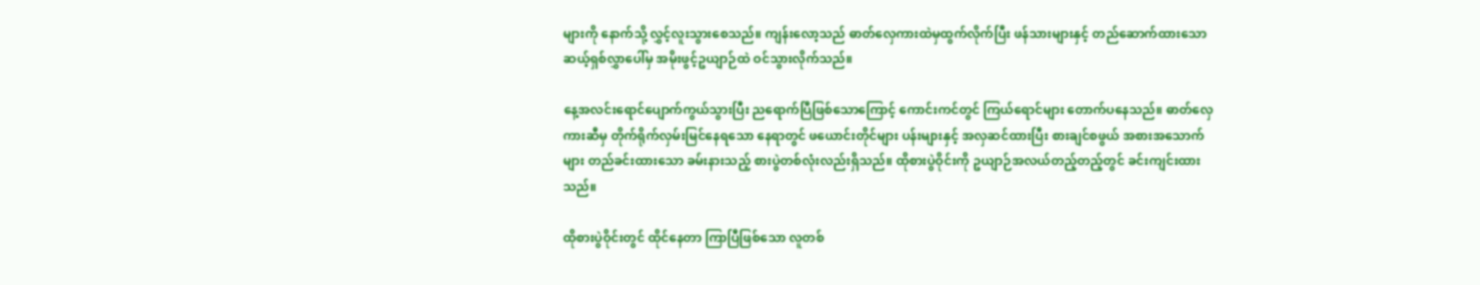များကို နောက်သို့ လွှင့်လူးသွားစေသည်။ ကျန်းလော့သည် ဓာတ်လှေကားထဲမှထွက်လိုက်ပြီး ဖန်သားများနှင့် တည်ဆောက်ထားသော ဆယ့်ရှစ်လွှာပေါ်မှ အမိုးဖွင့်ဥယျာဉ်ထဲ ဝင်သွားလိုက်သည်။

နေ့အလင်းရောင်ပျောက်ကွယ်သွားပြီး ညရောက်ပြီဖြစ်သောကြောင့် ကောင်းကင်တွင် ကြယ်ရောင်များ တောက်ပနေသည်။ ဓာတ်လှေကားဆီမှ တိုက်ရိုက်လှမ်းမြင်နေရသော နေရာတွင် ဖယောင်းတိုင်များ ပန်းများနှင့် အလှဆင်ထားပြီး စားချင်စဖွယ် အစားအသောက်များ တည်ခင်းထားသော ခမ်းနားသည့် စားပွဲတစ်လုံးလည်းရှိသည်။ ထိုစားပွဲဝိုင်းကို ဥယျာဉ်အလယ်တည့်တည့်တွင် ခင်းကျင်းထားသည်။

ထိုစားပွဲဝိုင်းတွင် ထိုင်နေတာ ကြာပြီဖြစ်သော လူတစ်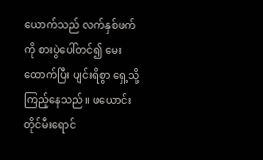ယောက်သည် လက်နှစ်ဖက်ကို စားပွဲပေါ်တင်၍ မေးထောက်ပြီး ပျင်းရိစွာ ရှေ့သို့ကြည့်နေသည်။ ဖယောင်းတိုင်မီးရောင်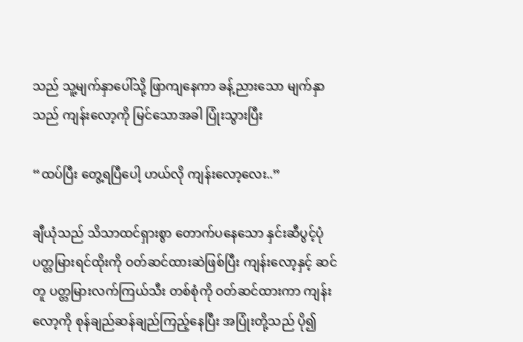သည် သူ့မျက်နှာပေါ်သို့ ဖြာကျနေကာ ခန့်ညားသော မျက်နှာသည် ကျန်းလော့ကို မြင်သောအခါ ပြုံးသွားပြီး

“ထပ်ပြီး တွေ့ရပြီပေါ့ ဟယ်လို ကျန်းလော့လေး..”

ချီယုံသည် သိသာထင်ရှားစွာ တောက်ပနေသော နှင်းဆီပွင့်ပုံ ပတ္တမြားရင်ထိုးကို ဝတ်ဆင်ထားဆဲဖြစ်ပြီး ကျန်းလော့နှင့် ဆင်တူ ပတ္တမြားလက်ကြယ်သီး တစ်စုံကို ဝတ်ဆင်ထားကာ ကျန်းလော့ကို စုန်ချည်ဆန်ချည်ကြည့်နေပြီး အပြုံးတို့သည် ပို၍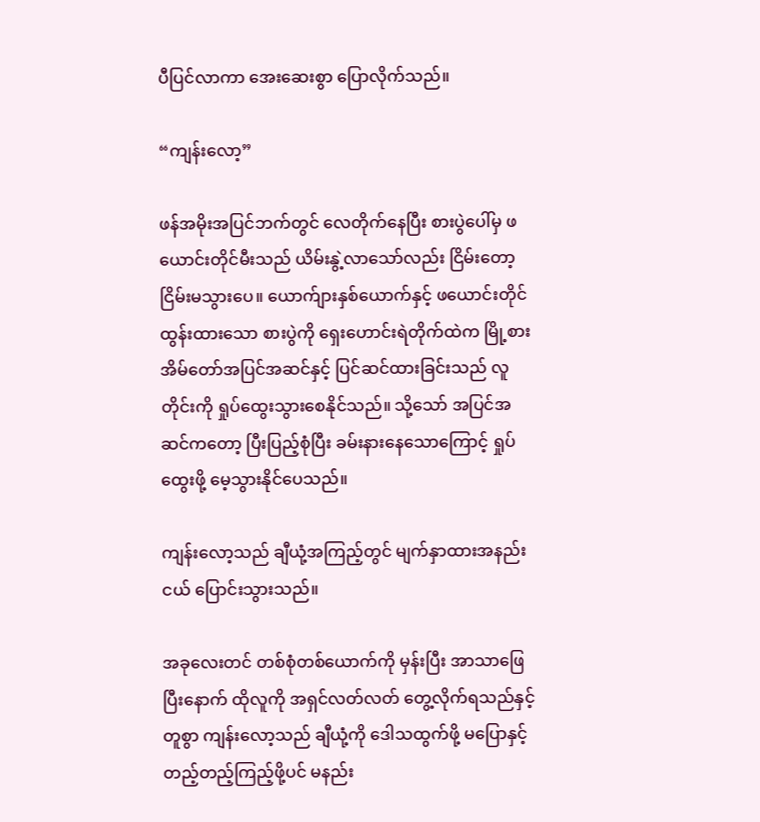ပီပြင်လာကာ အေးဆေးစွာ ပြောလိုက်သည်။

“ကျန်းလော့”

ဖန်အမိုးအပြင်ဘက်တွင် လေတိုက်နေပြီး စားပွဲပေါ်မှ ဖယောင်းတိုင်မီးသည် ယိမ်းနွဲ့လာသော်လည်း ငြိမ်းတော့ ငြိမ်းမသွားပေ။ ယောက်ျားနှစ်ယောက်နှင့် ဖယောင်းတိုင်ထွန်းထားသော စားပွဲကို ရှေးဟောင်းရဲတိုက်ထဲက မြို့စားအိမ်တော်အပြင်အဆင်နှင့် ပြင်ဆင်ထားခြင်းသည် လူတိုင်းကို ရှုပ်ထွေးသွားစေနိုင်သည်။ သို့သော် အပြင်အဆင်ကတော့ ပြီးပြည့်စုံပြီး ခမ်းနားနေသောကြောင့် ရှုပ်ထွေးဖို့ မေ့သွားနိုင်ပေသည်။

ကျန်းလော့သည် ချီယုံ့အကြည့်တွင် မျက်နှာထားအနည်းငယ် ပြောင်းသွားသည်။

အခုလေးတင် တစ်စုံတစ်ယောက်ကို မှန်းပြီး အာသာဖြေပြီးနောက် ထိုလူကို အရှင်လတ်လတ် တွေ့လိုက်ရသည်နှင့် တူစွာ ကျန်းလော့သည် ချီယုံ့ကို ဒေါသထွက်ဖို့ မပြောနှင့် တည့်တည့်ကြည့်ဖို့ပင် မနည်း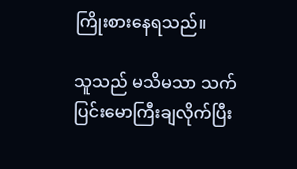ကြိုးစားနေရသည်။

သူသည် မသိမသာ သက်ပြင်းမောကြီးချလိုက်ပြီး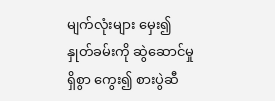မျက်လုံးများ မှေး၍ နှုတ်ခမ်းကို ဆွဲဆောင်မှုရှိစွာ ကွေး၍ စားပွဲဆီ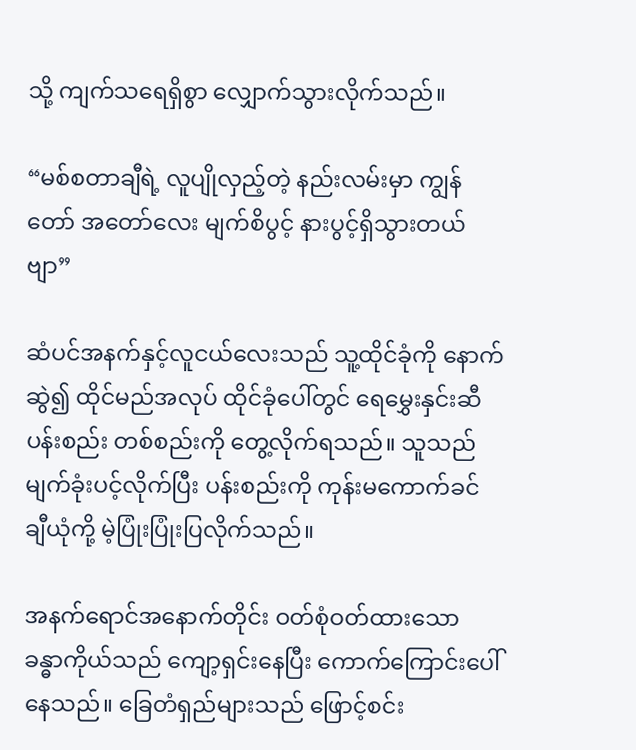သို့ ကျက်သရေရှိစွာ လျှောက်သွားလိုက်သည်။

“မစ်စတာချီရဲ့ လူပျိုလှည့်တဲ့ နည်းလမ်းမှာ ကျွန်တော် အတော်လေး မျက်စိပွင့် နားပွင့်ရှိသွားတယ်ဗျာ”

ဆံပင်အနက်နှင့်လူငယ်လေးသည် သူ့ထိုင်ခုံကို နောက်ဆွဲ၍ ထိုင်မည်အလုပ် ထိုင်ခုံပေါ်တွင် ရေမွှေးနှင်းဆီပန်းစည်း တစ်စည်းကို တွေ့လိုက်ရသည်။ သူသည် မျက်ခုံးပင့်လိုက်ပြီး ပန်းစည်းကို ကုန်းမကောက်ခင် ချီယုံကို့ မဲ့ပြုံးပြုံးပြလိုက်သည်။

အနက်ရောင်အနောက်တိုင်း ဝတ်စုံဝတ်ထားသော ခန္ဓာကိုယ်သည် ကျော့ရှင်းနေပြီး ကောက်ကြောင်းပေါ်နေသည်။ ခြေတံရှည်များသည် ဖြောင့်စင်း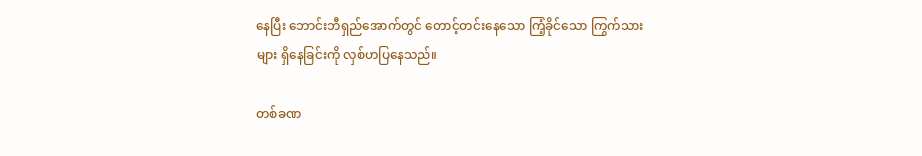နေပြီး ဘောင်းဘီရှည်အောက်တွင် တောင့်တင်းနေသော ကြံ့ခိုင်သော ကြွက်သားများ ရှိနေခြင်းကို လှစ်ဟပြနေသည်။

တစ်ခဏ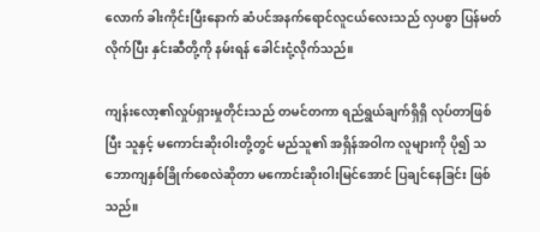လောက် ခါးကိုင်းပြီးနောက် ဆံပင်အနက်ရောင်လူငယ်လေးသည် လှပစွာ ပြန်မတ်လိုက်ပြီး နှင်းဆီတို့ကို နမ်းရန် ခေါင်းငုံ့လိုက်သည်။

ကျန်းလော့၏လှုပ်ရှားမှုတိုင်းသည် တမင်တကာ ရည်ရွယ်ချက်ရှိရှိ လုပ်တာဖြစ်ပြီး သူနှင့် မကောင်းဆိုးဝါးတို့တွင် မည်သူ၏ အရှိန်အဝါက လူများကို ပို၍ သဘောကျနှစ်ခြိုက်စေလဲဆိုတာ မကောင်းဆိုးဝါးမြင်အောင် ပြချင်နေခြင်း ဖြစ်သည်။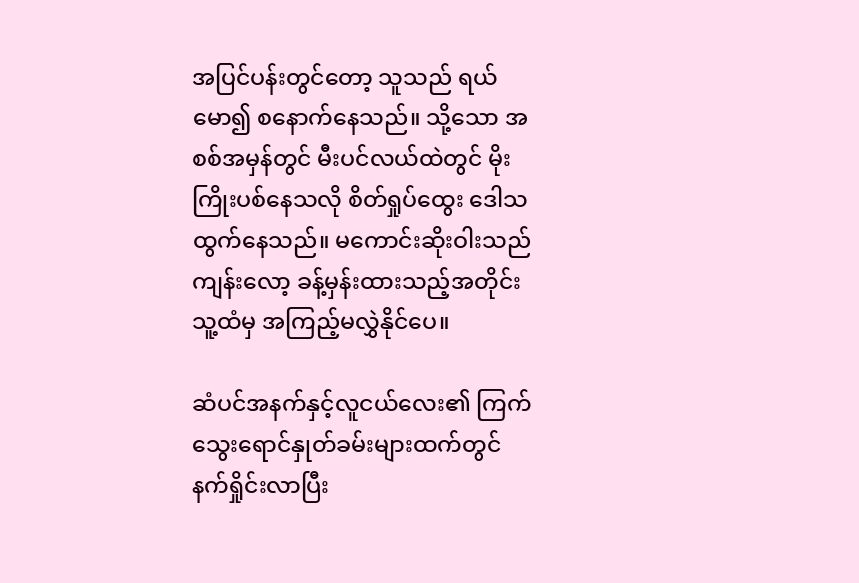အပြင်ပန်းတွင်တော့ သူသည် ရယ်မော၍ စနောက်နေသည်။ သို့သော အစစ်အမှန်တွင် မီးပင်လယ်ထဲတွင် မိုးကြိုးပစ်နေသလို စိတ်ရှုပ်ထွေး ဒေါသထွက်နေသည်။ မကောင်းဆိုးဝါးသည် ကျန်းလော့ ခန့်မှန်းထားသည့်အတိုင်း သူ့ထံမှ အကြည့်မလွှဲနိုင်ပေ။

ဆံပင်အနက်နှင့်လူငယ်လေး၏ ကြက်သွေးရောင်နှုတ်ခမ်းများထက်တွင် နက်ရှိုင်းလာပြီး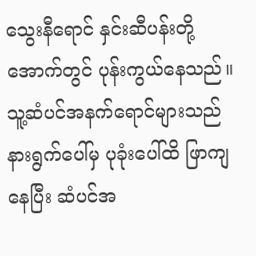သွေးနီရောင် နှင်းဆီပန်းတို့အောက်တွင် ပုန်းကွယ်နေသည်။ သူ့ဆံပင်အနက်ရောင်များသည် နားရွက်ပေါ်မှ ပုခုံးပေါ်ထိ ဖြာကျနေပြီး ဆံပင်အ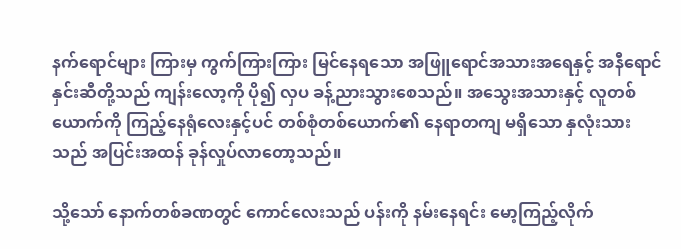နက်ရောင်များ ကြားမှ ကွက်ကြားကြား မြင်နေရသော အဖြူရောင်အသားအရေနှင့် အနီရောင်နှင်းဆီတို့သည် ကျန်းလော့ကို ပို၍ လှပ ခန့်ညားသွားစေသည်။ အသွေးအသားနှင့် လူတစ်ယောက်ကို ကြည့်နေရုံလေးနှင့်ပင် တစ်စုံတစ်ယောက်၏ နေရာတကျ မရှိသော နှလုံးသားသည် အပြင်းအထန် ခုန်လှုပ်လာတော့သည်။

သို့သော် နောက်တစ်ခဏတွင် ကောင်လေးသည် ပန်းကို နမ်းနေရင်း မော့ကြည့်လိုက်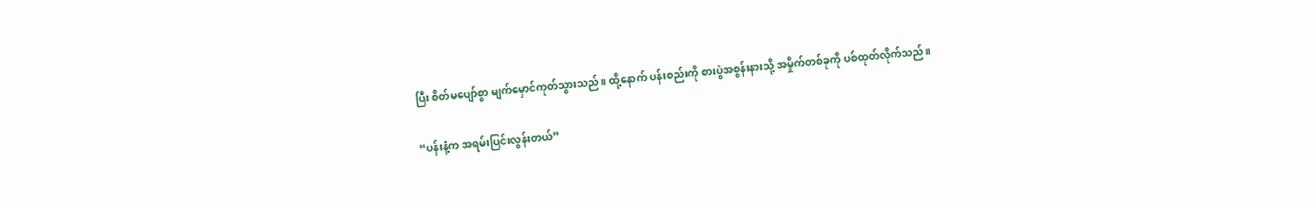ပြီး စိတ်မပျော်စွာ မျက်မှောင်ကုတ်သွားသည်။ ထို့နောက် ပန်းစည်းကို စားပွဲအစွန်းနားသို့ အမှိုက်တစ်ခုကို ပစ်ထုတ်လိုက်သည်။

“ပန်းနံ့က အရမ်းပြင်းလွန်းတယ်”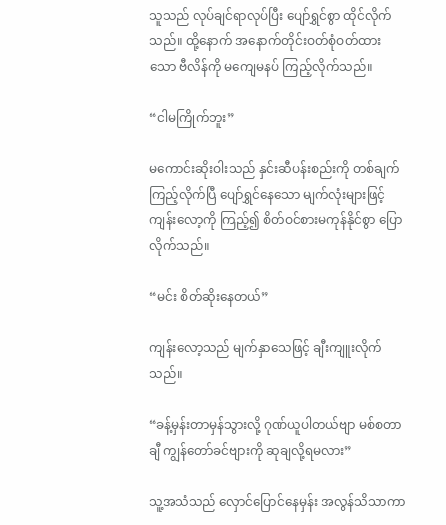သူသည် လုပ်ချင်ရာလုပ်ပြီး ပျော်ရွှင်စွာ ထိုင်လိုက်သည်။ ထို့နောက် အနောက်တိုင်းဝတ်စုံဝတ်ထားသော ဗီလိန်ကို မကျေမနပ် ကြည့်လိုက်သည်။

“ငါမကြိုက်ဘူး”

မကောင်းဆိုးဝါးသည် နှင်းဆီပန်းစည်းကို တစ်ချက်ကြည့်လိုက်ပြီ ပျော်ရွှင်နေသော မျက်လုံးများဖြင့် ကျန်းလော့ကို ကြည့်၍ စိတ်ဝင်စားမကုန်နိုင်စွာ ပြောလိုက်သည်။

“မင်း စိတ်ဆိုးနေတယ်”

ကျန်းလော့သည် မျက်နှာသေဖြင့် ချီးကျူးလိုက်သည်။

“ခန့်မှန်းတာမှန်သွားလို့ ဂုဏ်ယူပါတယ်ဗျာ မစ်စတာချီ ကျွန်တော်ခင်ဗျားကို ဆုချလို့ရမလား”

သူ့အသံသည် လှောင်ပြောင်နေမှန်း အလွန်သိသာကာ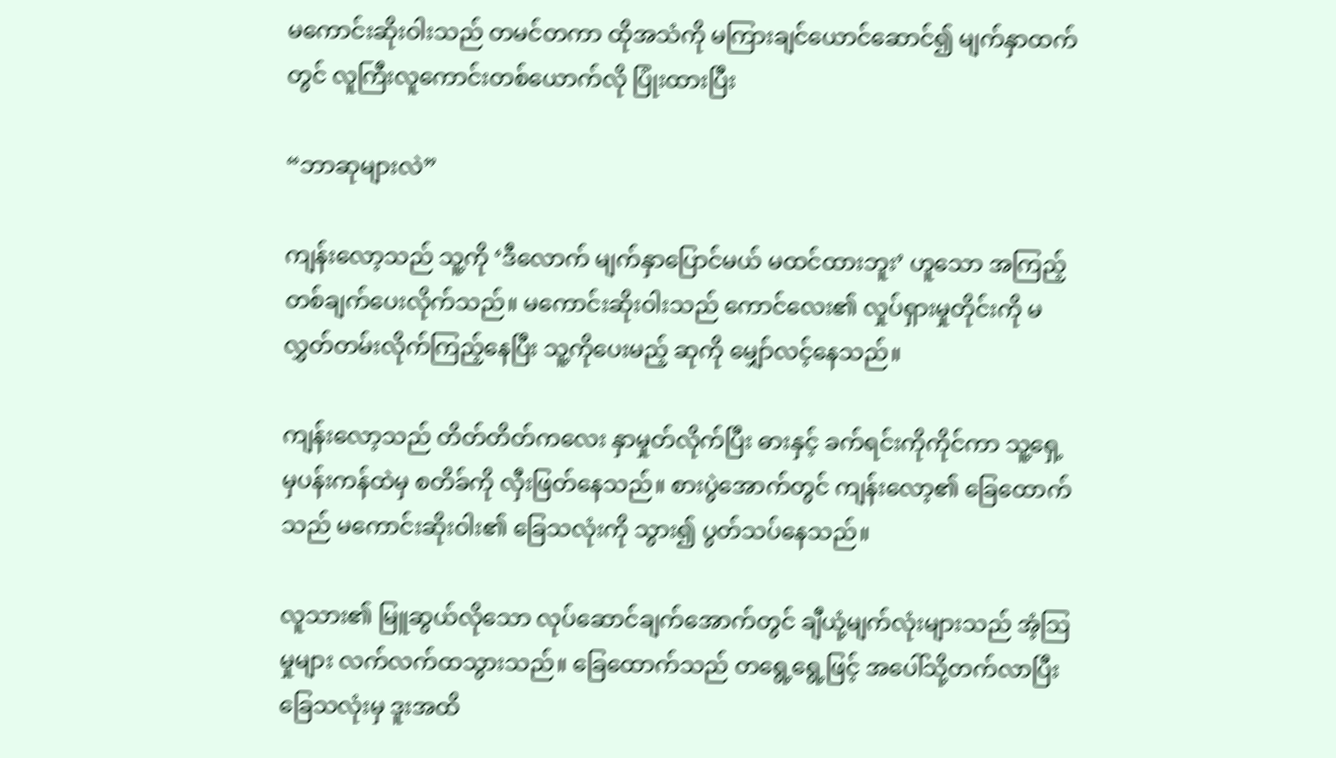မကောင်းဆိုးဝါးသည် တမင်တကာ ထိုအသံကို မကြားချင်ယောင်ဆောင်၍ မျက်နှာထက်တွင် လူကြီးလူကောင်းတစ်ယောက်လို ပြုံးထားပြီး

“ဘာဆုများလဲ”

ကျန်းလော့သည် သူ့ကို ‘ဒီလောက် မျက်နှာပြောင်မယ် မထင်ထားဘူး’ ဟူသော အကြည့်တစ်ချက်ပေးလိုက်သည်။ မကောင်းဆိုးဝါးသည် ကောင်လေး၏ လှုပ်ရှားမှုတိုင်းကို မလွှတ်တမ်းလိုက်ကြည့်နေပြီး သူ့ကိုပေးမည့် ဆုကို မျှော်လင့်နေသည်။

ကျန်းလော့သည် တိတ်တိတ်ကလေး နှာမှုတ်လိုက်ပြီး ဓားနှင့် ခက်ရင်းကိုကိုင်ကာ သူ့ရှေ့မှပန်းကန်ထဲမှ စတိခ်ကို လှီးဖြတ်နေသည်။ စားပွဲအောက်တွင် ကျန်းလော့၏ ခြေထောက်သည် မကောင်းဆိုးဝါး၏ ခြေသလုံးကို သွား၍ ပွတ်သပ်နေသည်။

လူသား၏ မြူဆွယ်လိုသော လုပ်ဆောင်ချက်အောက်တွင် ချီယုံ့မျက်လုံးများသည် အံ့ဩမှုများ လက်လက်ထသွားသည်။ ခြေထောက်သည် တရွေ့ရွေ့ဖြင့် အပေါ်သို့တက်လာပြီး ခြေသလုံးမှ ဒူးအထိ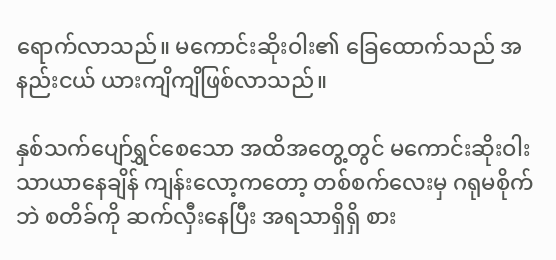ရောက်လာသည်။ မကောင်းဆိုးဝါး၏ ခြေထောက်သည် အနည်းငယ် ယားကျိကျိဖြစ်လာသည်။

နှစ်သက်ပျော်ရွှင်စေသော အထိအတွေ့တွင် မကောင်းဆိုးဝါး သာယာနေချိန် ကျန်းလော့ကတော့ တစ်စက်လေးမှ ဂရုမစိုက်ဘဲ စတိခ်ကို ဆက်လှီးနေပြီး အရသာရှိရှိ စား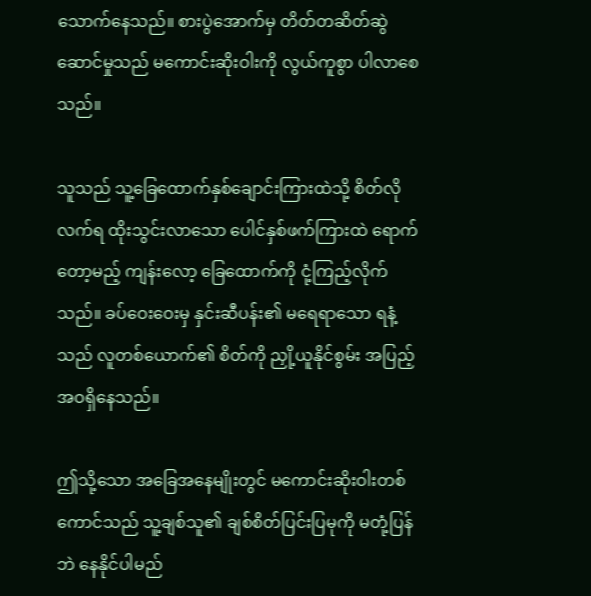သောက်နေသည်။ စားပွဲအောက်မှ တိတ်တဆိတ်ဆွဲဆောင်မှုသည် မကောင်းဆိုးဝါးကို လွယ်ကူစွာ ပါလာစေသည်။

သူသည် သူ့ခြေထောက်နှစ်ချောင်းကြားထဲသို့ စိတ်လိုလက်ရ ထိုးသွင်းလာသော ပေါင်နှစ်ဖက်ကြားထဲ ရောက်တော့မည့် ကျန်းလော့ ခြေထောက်ကို ငုံ့ကြည့်လိုက်သည်။ ခပ်ဝေးဝေးမှ နှင်းဆီပန်း၏ မရေရာသော ရနံ့သည် လူတစ်ယောက်၏ စိတ်ကို ညှို့ယူနိုင်စွမ်း အပြည့်အဝရှိနေသည်။

ဤသို့သော အခြေအနေမျိုးတွင် မကောင်းဆိုးဝါးတစ်ကောင်သည် သူ့ချစ်သူ၏ ချစ်စိတ်ပြင်းပြမုကို မတုံ့ပြန်ဘဲ နေနိုင်ပါမည်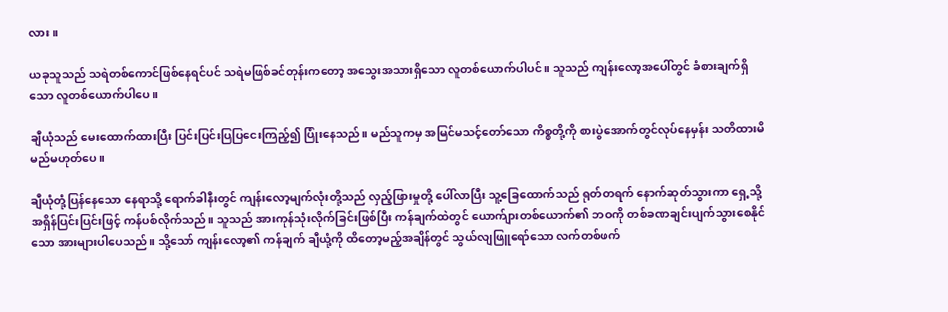လား။

ယခုသူသည် သရဲတစ်ကောင်ဖြစ်နေရင်ပင် သရဲမဖြစ်ခင်တုန်းကတော့ အသွေးအသားရှိသော လူတစ်ယောက်ပါပင်။ သူသည် ကျန်းလော့အပေါ်တွင် ခံစားချက်ရှိသော လူတစ်ယောက်ပါပေ။

ချီယုံသည် မေးထောက်ထားပြီး ပြင်းပြင်းပြပြငေးကြည့်၍ ပြုံးနေသည်။ မည်သူကမှ အမြင်မသင့်တော်သော ကိစ္စတို့ကို စားပွဲအောက်တွင်လုပ်နေမှန်း သတိထားမိမည်မဟုတ်ပေ။

ချီယုံတုံ့ပြန်နေသော နေရာသို့ ရောက်ခါနီးတွင် ကျန်းလော့မျက်လုံးတို့သည် လှည့်ဖြားမှုတို့ ပေါ်လာပြီး သူ့ခြေထောက်သည် ရုတ်တရက် နောက်ဆုတ်သွားကာ ရှေ့သို့ အရှိန်ပြင်းပြင်းဖြင့် ကန်ပစ်လိုက်သည်။ သူသည် အားကုန်သုံးလိုက်ခြင်းဖြစ်ပြီး ကန်ချက်ထဲတွင် ယောက်ျားတစ်ယောက်၏ ဘဝကို တစ်ခဏချင်းပျက်သွားစေနိုင်သော အားများပါပေသည်။ သို့သော် ကျန်းလော့၏ ကန်ချက် ချီယုံ့ကို ထိတော့မည့်အချိန်တွင် သွယ်လျဖြူရော်သော လက်တစ်ဖက်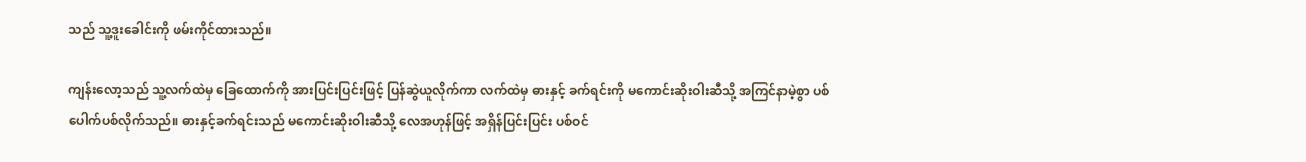သည် သူ့ဒူးခေါင်းကို ဖမ်းကိုင်ထားသည်။

ကျန်းလော့သည် သူ့လက်ထဲမှ ခြေထောက်ကို အားပြင်းပြင်းဖြင့် ပြန်ဆွဲယူလိုက်ကာ လက်ထဲမှ ဓားနှင့် ခက်ရင်းကို မကောင်းဆိုးဝါးဆီသို့ အကြင်နာမဲ့စွာ ပစ်ပေါက်ပစ်လိုက်သည်။ ဓားနှင့်ခက်ရင်းသည် မကောင်းဆိုးဝါးဆီသို့ လေအဟုန်ဖြင့် အရှိန်ပြင်းပြင်း ပစ်ဝင်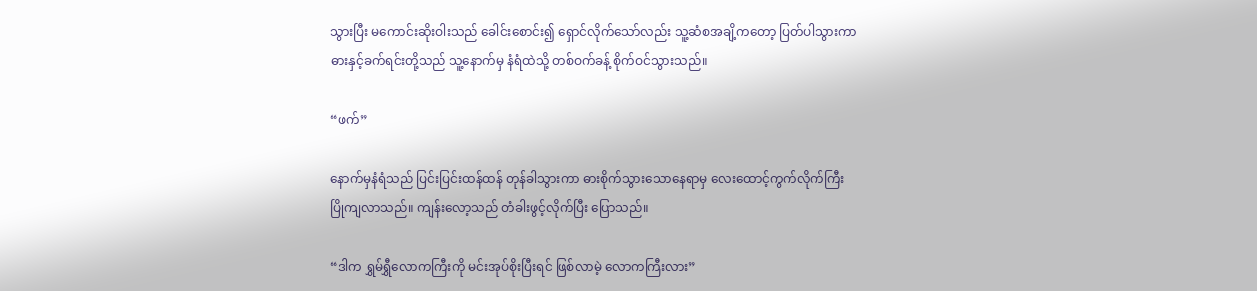သွားပြီး မကောင်းဆိုးဝါးသည် ခေါင်းစောင်း၍ ရှောင်လိုက်သော်လည်း သူ့ဆံစအချိ့ကတော့ ပြတ်ပါသွားကာ ဓားနှင့်ခက်ရင်းတို့သည် သူ့နောက်မှ နံရံထဲသို့ တစ်ဝက်ခန့် စိုက်ဝင်သွားသည်။

“ဖက်”

နောက်မှနံရံသည် ပြင်းပြင်းထန်ထန် တုန်ခါသွားကာ ဓားစိုက်သွားသောနေရာမှ လေးထောင့်ကွက်လိုက်ကြီး ပြိုကျလာသည်။ ကျန်းလော့သည် တံခါးဖွင့်လိုက်ပြီး ပြောသည်။

“ဒါက ရွှမ်ရွှီလောကကြီးကို မင်းအုပ်စိုးပြီးရင် ဖြစ်လာမဲ့ လောကကြီးလား”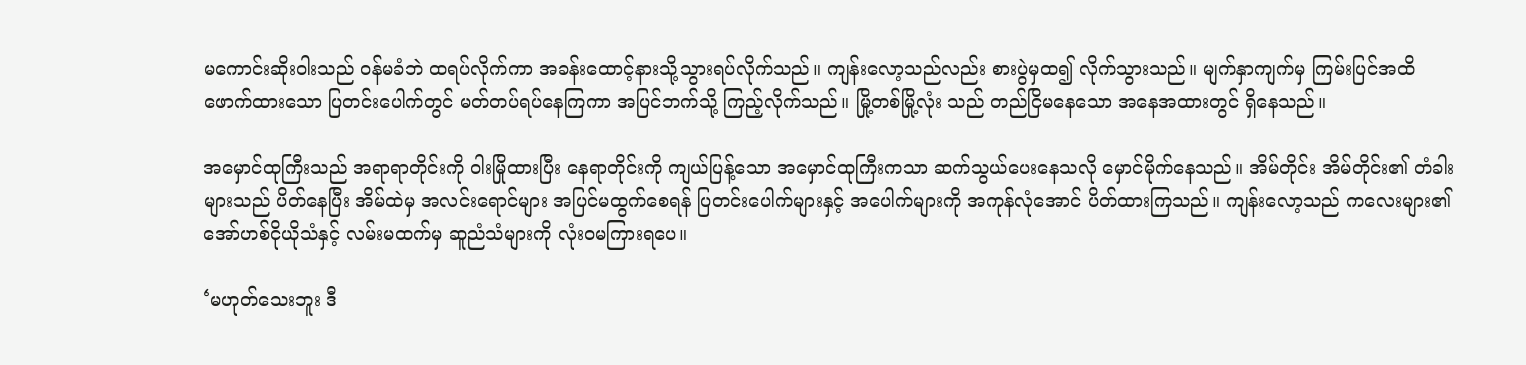မကောင်းဆိုးဝါးသည် ဝန်မခံဘဲ ထရပ်လိုက်ကာ အခန်းထောင့်နားသို့သွားရပ်လိုက်သည်။ ကျန်းလော့သည်လည်း စားပွဲမှထ၍ လိုက်သွားသည်။ မျက်နှာကျက်မှ ကြမ်းပြင်အထိ ဖောက်ထားသော ပြတင်းပေါက်တွင် မတ်တပ်ရပ်နေကြကာ အပြင်ဘက်သို့ ကြည့်လိုက်သည်။ မြို့တစ်မြို့လုံး သည် တည်ငြိမနေသော အနေအထားတွင် ရှိနေသည်။

အမှောင်ထုကြီးသည် အရာရာတိုင်းကို ဝါးမြိုထားပြီး နေရာတိုင်းကို ကျယ်ပြန့်သော အမှောင်ထုကြီးကသာ ဆက်သွယ်ပေးနေသလို မှောင်မိုက်နေသည်။ အိမ်တိုင်း အိမ်တိုင်း၏ တံခါးများသည် ပိတ်နေပြီး အိမ်ထဲမှ အလင်းရောင်များ အပြင်မထွက်စေရန် ပြတင်းပေါက်များနှင့် အပေါက်များကို အကုန်လုံအောင် ပိတ်ထားကြသည်။ ကျန်းလော့သည် ကလေးများ၏ အော်ဟစ်ငိုယိုသံနှင့် လမ်းမထက်မှ ဆူညံသံများကို လုံးဝမကြားရပေ။

‘မဟုတ်သေးဘူး ဒီ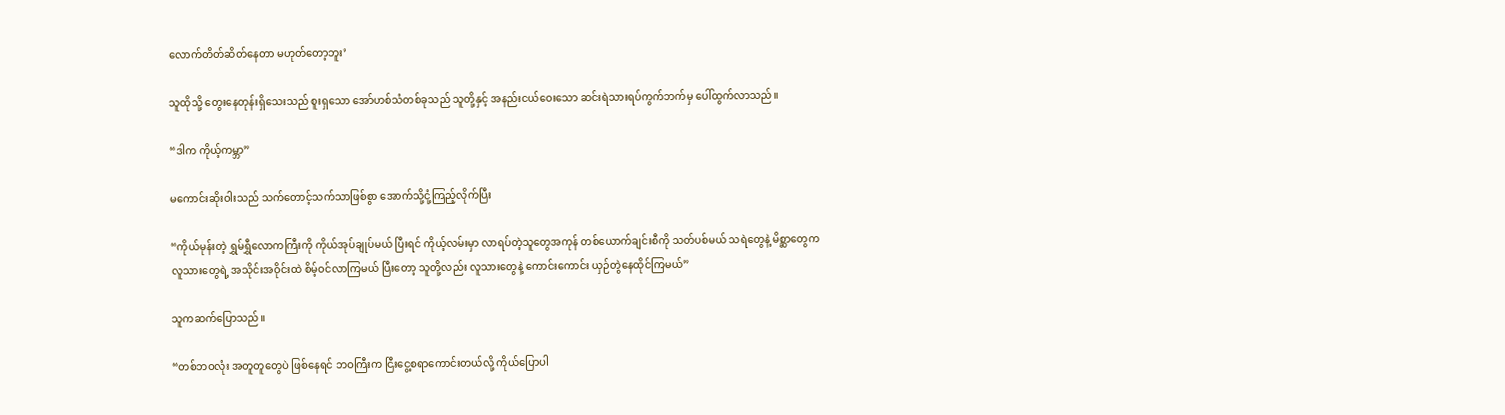လောက်တိတ်ဆိတ်နေတာ မဟုတ်တော့ဘူး’

သူထိုသို့ တွေးနေတုန်းရှိသေးသည် စူးရှသော အော်ဟစ်သံတစ်ခုသည် သူတို့နှင့် အနည်းငယ်ဝေးသော ဆင်းရဲသားရပ်ကွက်ဘက်မှ ပေါ်ထွက်လာသည်။

“ဒါက ကိုယ့်ကမ္ဘာ”

မကောင်းဆိုးဝါးသည် သက်တောင့်သက်သာဖြစ်စွာ အောက်သို့ငုံ့ကြည့်လိုက်ပြီး

“ကိုယ်မုန်းတဲ့ ရွှမ်ရွှီလောကကြီးကို ကိုယ်အုပ်ချုပ်မယ် ပြီးရင် ကိုယ့်လမ်းမှာ လာရပ်တဲ့သူတွေအကုန် တစ်ယောက်ချင်းစီကို သတ်ပစ်မယ် သရဲတွေနဲ့ မိစ္ဆာတွေက လူသားတွေရဲ့ အသိုင်းအဝိုင်းထဲ စိမ့်ဝင်လာကြမယ် ပြီးတော့ သူတို့လည်း လူသားတွေနဲ့ ကောင်းကောင်း ယှဉ်တွဲနေထိုင်ကြမယ်”

သူကဆက်ပြောသည်။

“တစ်ဘဝလုံး အတူတူတွေပဲ ဖြစ်နေရင် ဘဝကြီးက ငြီးငွေ့စရာကောင်းတယ်လို့ ကိုယ်ပြောပါ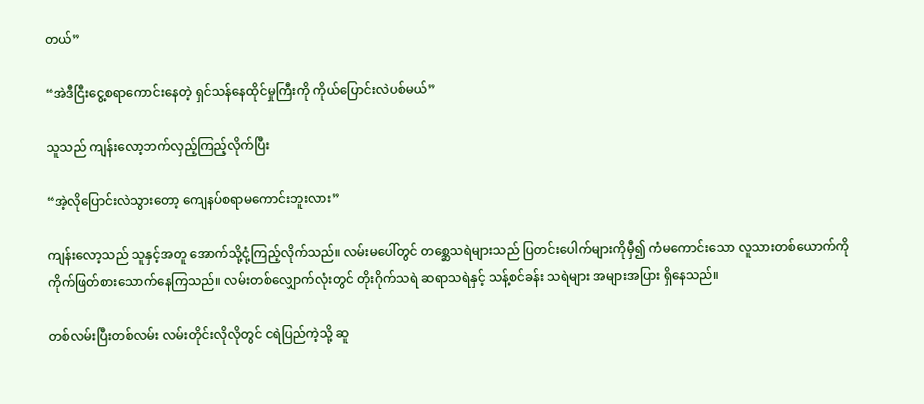တယ်”

“အဲဒီငြီးငွေ့စရာကောင်းနေတဲ့ ရှင်သန်နေထိုင်မှုကြီးကို ကိုယ်ပြောင်းလဲပစ်မယ်”

သူသည် ကျန်းလော့ဘက်လှည့်ကြည့်လိုက်ပြီး

“အဲ့လိုပြောင်းလဲသွားတော့ ကျေနပ်စရာမကောင်းဘူးလား”

ကျန်းလော့သည် သူနှင့်အတူ အောက်သို့ငုံ့ကြည့်လိုက်သည်။ လမ်းမပေါ်တွင် တစ္ဆေသရဲများသည် ပြတင်းပေါက်များကိုမှီ၍ ကံမကောင်းသော လူသားတစ်ယောက်ကို ကိုက်ဖြတ်စားသောက်နေကြသည်။ လမ်းတစ်လျှောက်လုံးတွင် တိုးဂိုက်သရဲ ဆရာသရဲနှင့် သန့်စင်ခန်း သရဲများ အများအပြား ရှိနေသည်။

တစ်လမ်းပြီးတစ်လမ်း လမ်းတိုင်းလိုလိုတွင် ငရဲပြည်ကဲ့သို့ ဆူ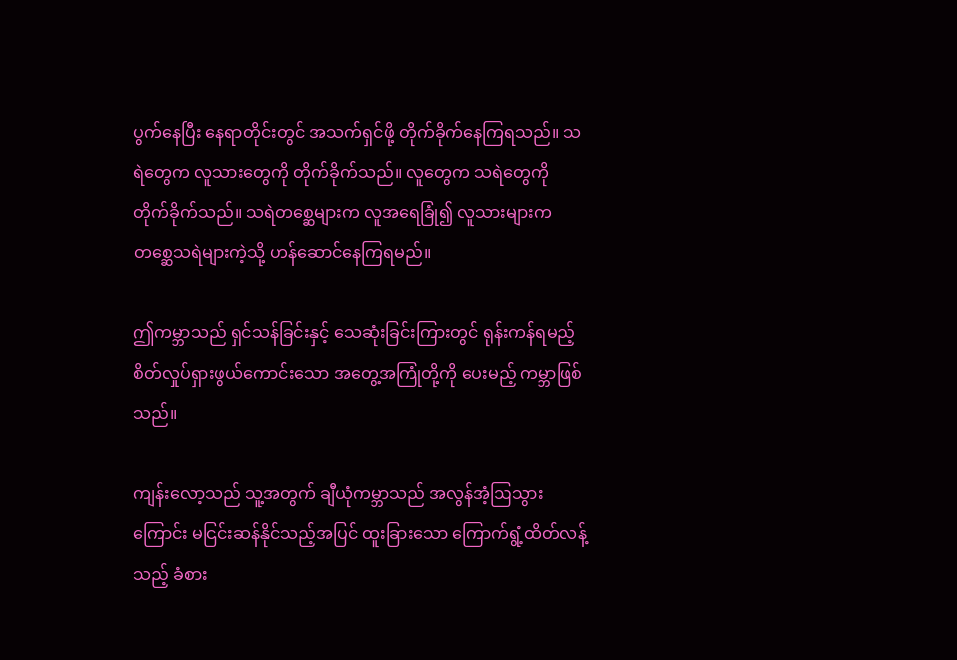ပွက်နေပြီး နေရာတိုင်းတွင် အသက်ရှင်ဖို့ တိုက်ခိုက်နေကြရသည်။ သရဲတွေက လူသားတွေကို တိုက်ခိုက်သည်။ လူတွေက သရဲတွေကို တိုက်ခိုက်သည်။ သရဲတစ္ဆေများက လူအရေခြုံ၍ လူသားများက တစ္ဆေသရဲများကဲ့သို့ ဟန်ဆောင်နေကြရမည်။

ဤကမ္ဘာသည် ရှင်သန်ခြင်းနှင့် သေဆုံးခြင်းကြားတွင် ရုန်းကန်ရမည့် စိတ်လှုပ်ရှားဖွယ်ကောင်းသော အတွေ့အကြုံတို့ကို ပေးမည့် ကမ္ဘာဖြစ်သည်။

ကျန်းလော့သည် သူ့အတွက် ချီယုံကမ္ဘာသည် အလွန်အံ့ဩသွားကြောင်း မငြင်းဆန်နိုင်သည့်အပြင် ထူးခြားသော ကြောက်ရွံ့ထိတ်လန့်သည့် ခံစား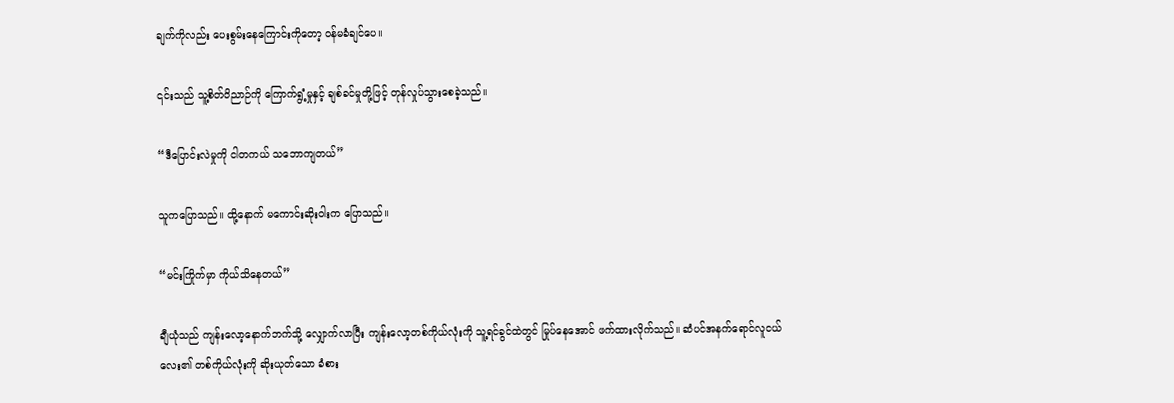ချက်ကိုလည်း ပေးစွမ်းနေကြောင်းကိုတော့ ဝန်မခံချင်ပေ။

၎င်းသည် သူ့စိတ်ဝိညာဉ်ကို ကြောက်ရွံ့မှုနှင့် ချစ်ခင်မှုတို့ဖြင့် တုန်လှုပ်သွားစေခဲ့သည်။

“ဒီပြောင်းလဲမှုကို ငါတကယ် သဘောကျတယ်”

သူကပြောသည်။ ထို့နောက် မကောင်းဆိုးဝါးက ပြောသည်။

“မင်းကြိုက်မှာ ကိုယ်သိနေတယ်”

ချီယုံသည် ကျန်းလော့နောက်ဘက်သို့ လျှောက်လာပြီး ကျန်းလော့တစ်ကိုယ်လုံးကို သူ့ရင်ခွင်ထဲတွင် မြုပ်နေအောင် ဖက်ထားလိုက်သည်။ ဆံပင်အနက်ရောင်လူငယ်လေး၏ တစ်ကိုယ်လုံးကို ဆိုးယုတ်သော ခံစား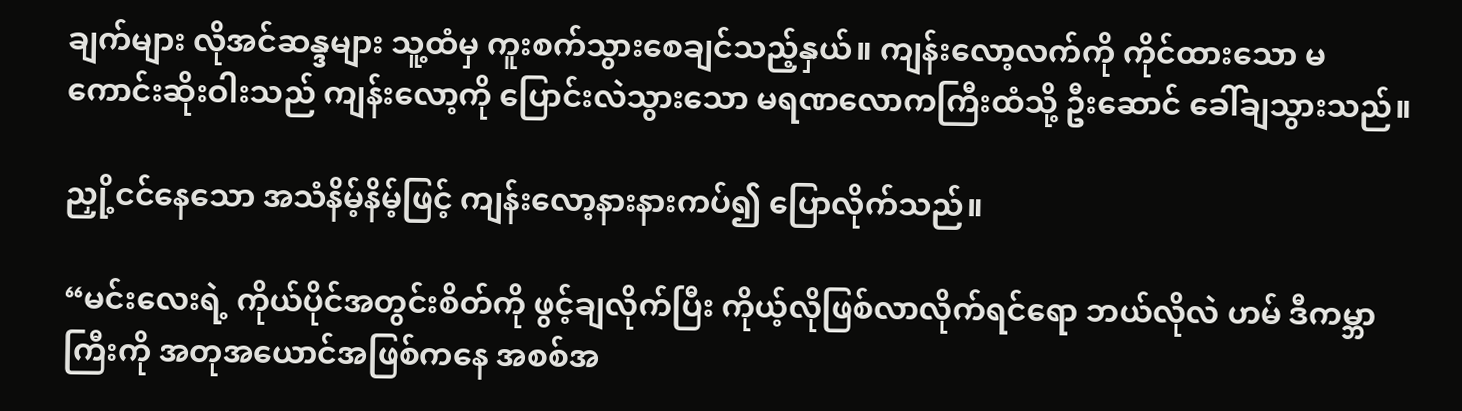ချက်များ လိုအင်ဆန္ဒများ သူ့ထံမှ ကူးစက်သွားစေချင်သည့်နှယ်။ ကျန်းလော့လက်ကို ကိုင်ထားသော မကောင်းဆိုးဝါးသည် ကျန်းလော့ကို ပြောင်းလဲသွားသော မရဏလောကကြီးထံသို့ ဦးဆောင် ခေါ်ချသွားသည်။

ညှို့ငင်နေသော အသံနိမ့်နိမ့်ဖြင့် ကျန်းလော့နားနားကပ်၍ ပြောလိုက်သည်။

“မင်းလေးရဲ့ ကိုယ်ပိုင်အတွင်းစိတ်ကို ဖွင့်ချလိုက်ပြီး ကိုယ့်လိုဖြစ်လာလိုက်ရင်ရော ဘယ်လိုလဲ ဟမ် ဒီကမ္ဘာကြီးကို အတုအယောင်အဖြစ်ကနေ အစစ်အ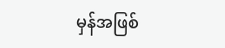မှန်အဖြစ်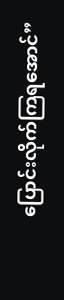ပြောင်းလိုက်ကြရအောင်”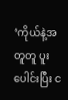‘ကိုယ်နဲ့အတူတူ ပူးပေါင်းပြီး င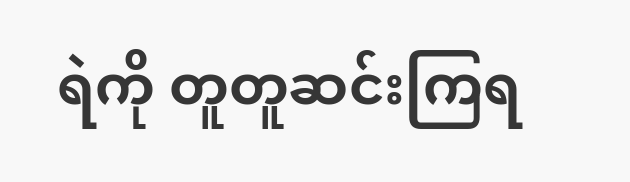ရဲကို တူတူဆင်းကြရ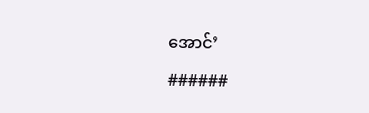အောင်’

######